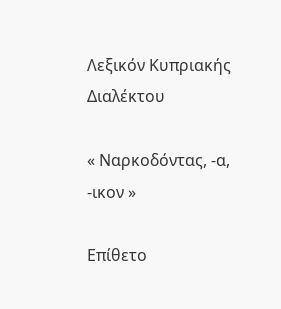Λεξικόν Κυπριακής Διαλέκτου

« Ναρκοδόντας, -α, -ικον »

Επίθετο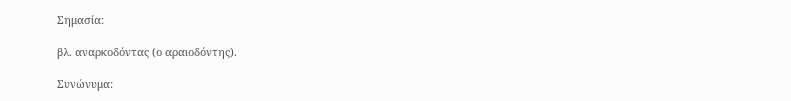Σημασία:

βλ. αναρκοδόντας (ο αραιοδόντης).

Συνώνυμα: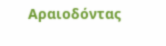Αραιοδόντας